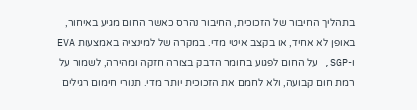בתהליך החיבור של הזכוכית, החיבור נהרס כאשר החום מגיע באיחור, באופן לא אחיד, או בקצב איטי מדי. במקרה של למינציה באמצעות EVA ו-SGP, על החום לפגוע בחומר הדבק בצורה חזקה ומהירה, לשמור על רמת חום קבועה, ולא לחמם את הזכוכית יותר מדי. תנורי חימום רגילים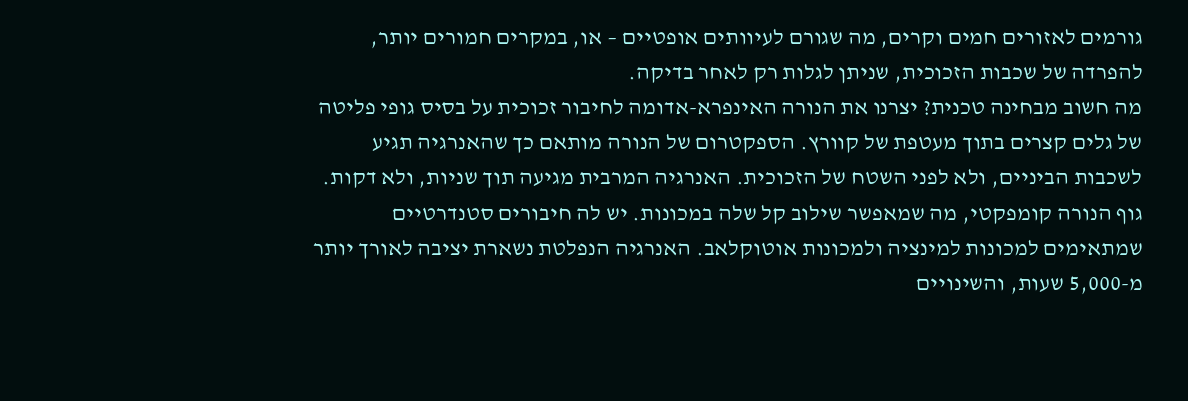גורמים לאזורים חמים וקרים, מה שגורם לעיוותים אופטיים – או, במקרים חמורים יותר, להפרדה של שכבות הזכוכית, שניתן לגלות רק לאחר בדיקה.
מה חשוב מבחינה טכנית? יצרנו את הנורה האינפרא-אדומה לחיבור זכוכית על בסיס גופי פליטה של גלים קצרים בתוך מעטפת של קוורץ. הספקטרום של הנורה מותאם כך שהאנרגיה תגיע לשכבות הביניים, ולא לפני השטח של הזכוכית. האנרגיה המרבית מגיעה תוך שניות, ולא דקות. גוף הנורה קומפקטי, מה שמאפשר שילוב קל שלה במכונות. יש לה חיבורים סטנדרטיים שמתאימים למכונות למינציה ולמכונות אוטוקלאב. האנרגיה הנפלטת נשארת יציבה לאורך יותר מ-5,000 שעות, והשינויים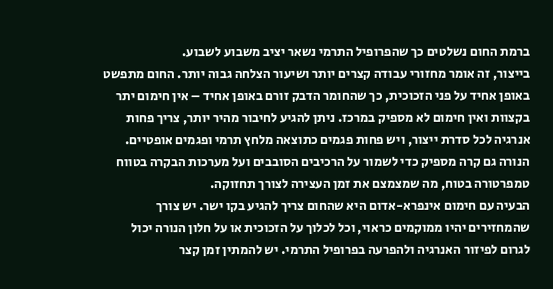ברמת החום נשלטים כך שהפרופיל התרמי נשאר יציב משבוע לשבוע.
בייצור, זה אומר מחזורי עבודה קצרים יותר ושיעור הצלחה גבוה יותר. החום מתפשט באופן אחיד על פני הזכוכית, כך שהחומר הדבק זורם באופן אחיד – אין חימום יתר בקצוות ואין חימום לא מספיק במרכז. ניתן להגיע לחיבור מהיר יותר, צריך פחות אנרגיה לכל סדרת ייצור, ויש פחות פגמים כתוצאה מלחץ תרמי ופגמים אופטיים. הנורה גם קרה מספיק כדי לשמור על הרכיבים הסובבים ועל מערכות הבקרה בטווח טמפרטורה בטוח, מה שמצמצם את זמן העצירה לצורך תחזוקה.
הבעיה עם חימום אינפרא-אדום היא שהחום צריך להגיע בקו ישר. יש צורך שהמחזירים יהיו ממוקמים כראוי, וכל לכלוך על הזכוכית או על חלון הנורה יכול לגרום לפיזור האנרגיה ולהפרעה בפרופיל התרמי. יש להמתין זמן קצר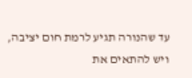עד שהנורה תגיע לרמת חום יציבה, ויש להתאים את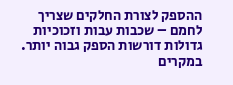ההספק לצורת החלקים שצריך לחמם – שכבות עבות וזכוכיות גדולות דורשות הספק גבוה יותר. במקרים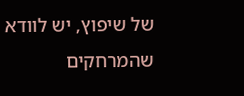של שיפוץ, יש לוודא שהמרחקים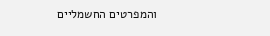והמפרטים החשמליים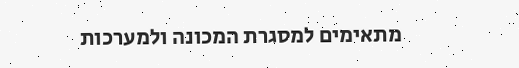מתאימים למסגרת המכונה ולמערכות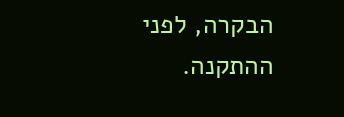הבקרה, לפני ההתקנה.